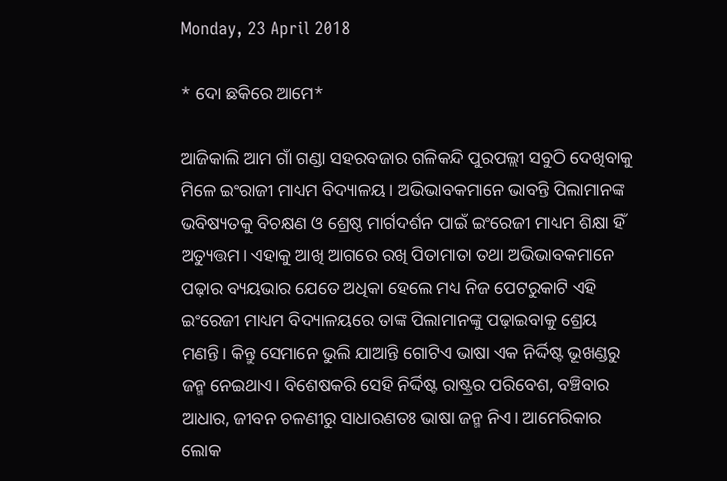Monday, 23 April 2018

* ଦୋ ଛକିରେ ଆମେ*

ଆଜିକାଲି ଆମ ଗାଁ ଗଣ୍ଡା ସହରବଜାର ଗଳିକନ୍ଦି ପୁରପଲ୍ଲୀ ସବୁଠି ଦେଖିବାକୁ ମିଳେ ଇଂରାଜୀ ମାଧ୍ୟମ ବିଦ୍ୟାଳୟ। ଅଭିଭାବକମାନେ ଭାବନ୍ତି ପିଲାମାନଙ୍କ ଭବିଷ୍ୟତକୁ ବିଚକ୍ଷଣ ଓ ଶ୍ରେଷ୍ଠ ମାର୍ଗଦର୍ଶନ ପାଇଁ ଇଂରେଜୀ ମାଧ୍ୟମ ଶିକ୍ଷା ହିଁ ଅତ୍ୟୁତ୍ତମ। ଏହାକୁ ଆଖି ଆଗରେ ରଖି ପିତାମାତା ତଥା ଅଭିଭାବକମାନେ ପଢ଼ାର ବ୍ୟୟଭାର ଯେତେ ଅଧିକା ହେଲେ ମଧ୍ୟ ନିଜ ପେଟରୁକାଟି ଏହି ଇଂରେଜୀ ମାଧ୍ୟମ ବିଦ୍ୟାଳୟରେ ତାଙ୍କ ପିଲାମାନଙ୍କୁ ପଢ଼ାଇବାକୁ ଶ୍ରେୟ ମଣନ୍ତି। କିନ୍ତୁ ସେମାନେ ଭୁଲି ଯାଆନ୍ତି ଗୋଟିଏ ଭାଷା ଏକ ନିର୍ଦ୍ଦିଷ୍ଟ ଭୂଖଣ୍ଡରୁ ଜନ୍ମ ନେଇଥାଏ। ବିଶେଷକରି ସେହି ନିର୍ଦ୍ଦିଷ୍ଟ ରାଷ୍ଟ୍ରର ପରିବେଶ, ବଞ୍ଚିବାର ଆଧାର, ଜୀବନ ଚଳଣୀରୁ ସାଧାରଣତଃ ଭାଷା ଜନ୍ମ ନିଏ। ଆମେରିକାର ଲୋକ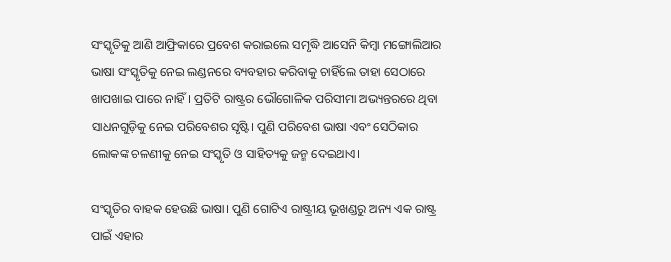ସଂସ୍କୃତିକୁ ଆଣି ଆଫ୍ରିକାରେ ପ୍ରବେଶ କରାଇଲେ ସମୃଦ୍ଧି ଆସେନି କିମ୍ବା ମଙ୍ଗୋଲିଆର ଭାଷା ସଂସ୍କୃତିକୁ ନେଇ ଲଣ୍ଡନରେ ବ୍ୟବହାର କରିବାକୁ ଚାହିଁଲେ ତାହା ସେଠାରେ ଖାପଖାଇ ପାରେ ନାହିଁ। ପ୍ରତିଟି ରାଷ୍ଟ୍ରର ଭୌଗୋଳିକ ପରିସୀମା ଅଭ୍ୟନ୍ତରରେ ଥିବା ସାଧନଗୁଡ଼ିକୁ ନେଇ ପରିବେଶର ସୃଷ୍ଟି। ପୁଣି ପରିବେଶ ଭାଷା ଏବଂ ସେଠିକାର ଲୋକଙ୍କ ଚଳଣୀକୁ ନେଇ ସଂସ୍କୃତି ଓ ସାହିତ୍ୟକୁ ଜନ୍ମ ଦେଇଥାଏ।

ସଂସ୍କୃତିର ବାହକ ହେଉଛି ଭାଷା। ପୁଣି ଗୋଟିଏ ରାଷ୍ଟ୍ରୀୟ ଭୂଖଣ୍ଡରୁ ଅନ୍ୟ ଏକ ରାଷ୍ଟ୍ର ପାଇଁ ଏହାର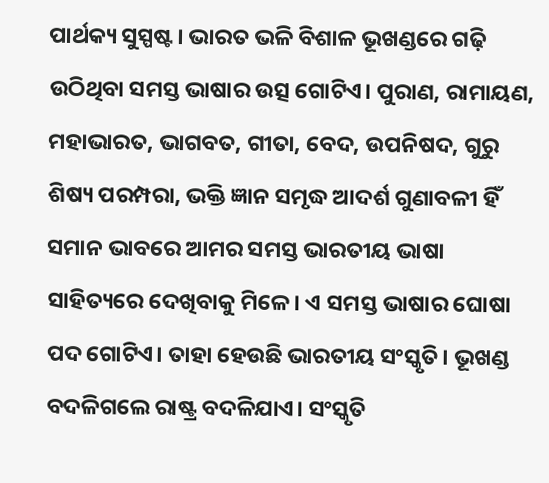ପାର୍ଥକ୍ୟ ସୁସ୍ପଷ୍ଟ। ଭାରତ ଭଳି ବିଶାଳ ଭୂଖଣ୍ଡରେ ଗଢ଼ି ଉଠିଥିବା ସମସ୍ତ ଭାଷାର ଉତ୍ସ ଗୋଟିଏ। ପୁରାଣ, ରାମାୟଣ, ମହାଭାରତ, ଭାଗବତ, ଗୀତା, ବେଦ, ଉପନିଷଦ, ଗୁରୁ ଶିଷ୍ୟ ପରମ୍ପରା, ଭକ୍ତି ଜ୍ଞାନ ସମୃଦ୍ଧ ଆଦର୍ଶ ଗୁଣାବଳୀ ହିଁ ସମାନ ଭାବରେ ଆମର ସମସ୍ତ ଭାରତୀୟ ଭାଷା ସାହିତ୍ୟରେ ଦେଖିବାକୁ ମିଳେ। ଏ ସମସ୍ତ ଭାଷାର ଘୋଷା ପଦ ଗୋଟିଏ। ତାହା ହେଉଛି ଭାରତୀୟ ସଂସ୍କୃତି। ଭୂଖଣ୍ଡ ବଦଳିଗଲେ ରାଷ୍ଟ୍ର ବଦଳିଯାଏ। ସଂସ୍କୃତି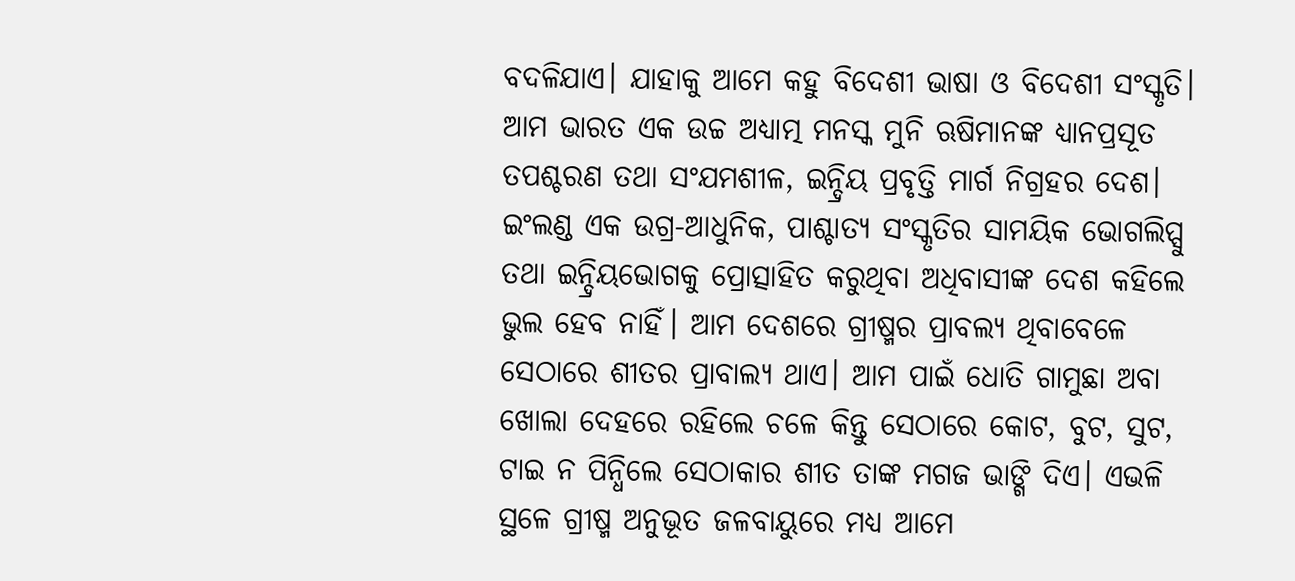ବଦଳିଯାଏ। ଯାହାକୁ ଆମେ କହୁ ବିଦେଶୀ ଭାଷା ଓ ବିଦେଶୀ ସଂସ୍କୃତି। ଆମ ଭାରତ ଏକ ଉଚ୍ଚ ଅଧ୍ୟାତ୍ମ ମନସ୍କ ମୁନି ଋଷିମାନଙ୍କ ଧ୍ୟାନପ୍ରସୂତ ତପଶ୍ଚରଣ ତଥା ସଂଯମଶୀଳ, ଇନ୍ଦ୍ରିୟ ପ୍ରବୃତ୍ତି ମାର୍ଗ ନିଗ୍ରହର ଦେଶ। ଇଂଲଣ୍ଡ ଏକ ଉଗ୍ର-ଆଧୁନିକ, ପାଶ୍ଚାତ୍ୟ ସଂସ୍କୃତିର ସାମୟିକ ଭୋଗଲିପ୍ସୁ ତଥା ଇନ୍ଦ୍ରିୟଭୋଗକୁ ପ୍ରୋତ୍ସାହିତ କରୁଥିବା ଅଧିବାସୀଙ୍କ ଦେଶ କହିଲେ ଭୁଲ ହେବ ନାହିଁ। ଆମ ଦେଶରେ ଗ୍ରୀଷ୍ମର ପ୍ରାବଲ୍ୟ ଥିବାବେଳେ ସେଠାରେ ଶୀତର ପ୍ରାବାଲ୍ୟ ଥାଏ। ଆମ ପାଇଁ ଧୋତି ଗାମୁଛା ଅବା ଖୋଲା ଦେହରେ ରହିଲେ ଚଳେ କିନ୍ତୁ ସେଠାରେ କୋଟ, ବୁଟ, ସୁଟ,  ଟାଇ ନ ପିନ୍ଧିଲେ ସେଠାକାର ଶୀତ ତାଙ୍କ ମଗଜ ଭାଙ୍ଗି ଦିଏ। ଏଭଳି ସ୍ଥଳେ ଗ୍ରୀଷ୍ମ ଅନୁଭୂତ ଜଳବାୟୁରେ ମଧ୍ୟ ଆମେ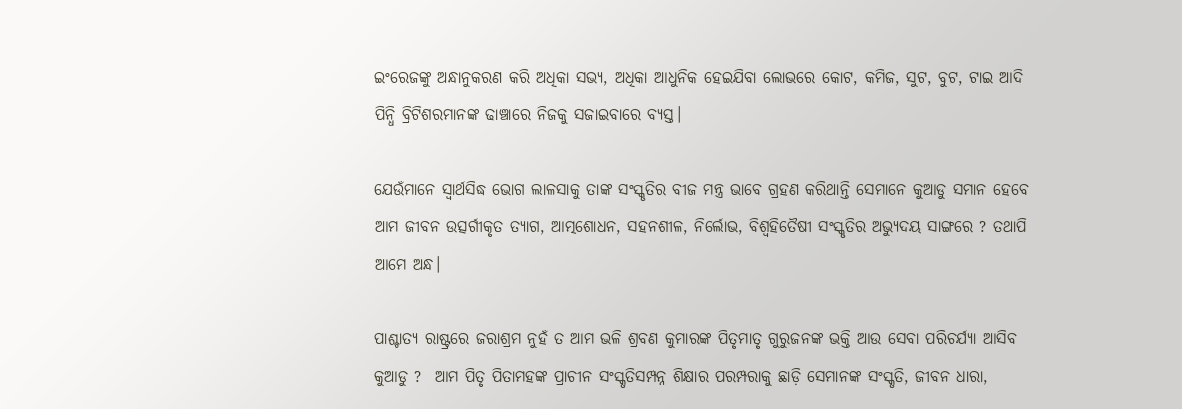ଇଂରେଜଙ୍କୁ ଅନ୍ଧାନୁକରଣ କରି ଅଧିକା ସଭ୍ୟ, ଅଧିକା ଆଧୁନିକ ହେଇଯିବା ଲୋଭରେ କୋଟ, କମିଜ, ସୁଟ, ବୁଟ, ଟାଇ ଆଦି ପିନ୍ଧି ବ୍ରିଟିଶରମାନଙ୍କ ଢାଞ୍ଚାରେ ନିଜକୁ ସଜାଇବାରେ ବ୍ୟସ୍ତ।

ଯେଉଁମାନେ ସ୍ୱାର୍ଥସିଦ୍ଧ ଭୋଗ ଲାଳସାକୁ ତାଙ୍କ ସଂସ୍କୃତିର ବୀଜ ମନ୍ତ୍ର ଭାବେ ଗ୍ରହଣ କରିଥାନ୍ତି ସେମାନେ କୁଆଡୁ ସମାନ ହେବେ ଆମ ଜୀବନ ଉତ୍ସର୍ଗୀକୃତ ତ୍ୟାଗ, ଆତ୍ମଶୋଧନ, ସହନଶୀଳ, ନିର୍ଲୋଭ, ବିଶ୍ଵହିତୈଷୀ ସଂସ୍କୃତିର ଅଭ୍ୟୁଦୟ ସାଙ୍ଗରେ ? ତଥାପି ଆମେ ଅନ୍ଧ।

ପାଶ୍ଚାତ୍ୟ ରାଷ୍ଟ୍ରରେ ଜରାଶ୍ରମ ନୁହଁ ତ ଆମ ଭଳି ଶ୍ରବଣ କୁମାରଙ୍କ ପିତୃମାତୃ ଗୁରୁଜନଙ୍କ ଭକ୍ତି ଆଉ ସେବା ପରିଚର୍ଯ୍ୟା ଆସିବ କୁଆଡୁ ?  ଆମ ପିତୃ ପିତାମହଙ୍କ ପ୍ରାଚୀନ ସଂସ୍କୃତିସମ୍ପନ୍ନ ଶିକ୍ଷାର ପରମ୍ପରାକୁ ଛାଡ଼ି ସେମାନଙ୍କ ସଂସ୍କୃତି, ଜୀବନ ଧାରା,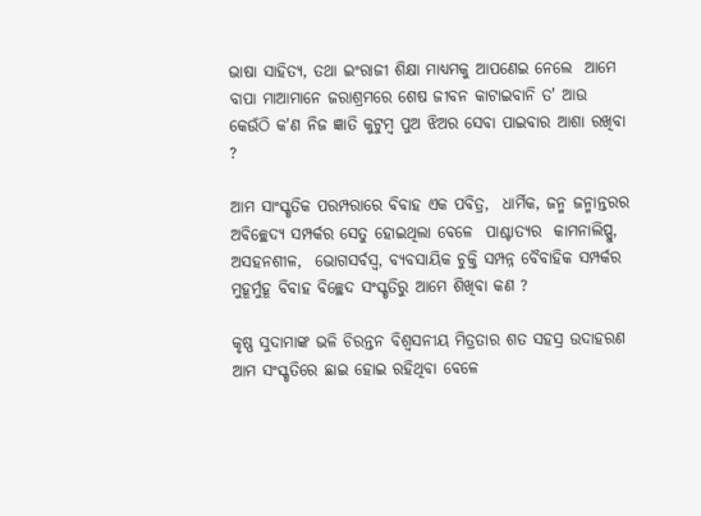ଭାଷା ସାହିତ୍ୟ, ତଥା ଇଂରାଜୀ ଶିକ୍ଷା ମାଧ୍ୟମକୁ ଆପଣେଇ ନେଲେ  ଆମେ ବାପା ମାଆମାନେ ଜରାଶ୍ରମରେ ଶେଷ ଜୀବନ କାଟାଇବାନି ତ' ଆଉ କେଉଁଠି କ'ଣ ନିଜ ଜ୍ଞାତି କୁଟୁମ୍ବ ପୁଅ ଝିଅର ସେବା ପାଇବାର ଆଶା ରଖିବା ?

ଆମ ସାଂସ୍କୃତିକ ପରମ୍ପରାରେ ବିବାହ ଏକ ପବିତ୍ର,  ଧାର୍ମିକ, ଜନ୍ମ ଜନ୍ମାନ୍ତରର ଅବିଚ୍ଛେଦ୍ୟ ସମ୍ପର୍କର ସେତୁ ହୋଇଥିଲା ବେଳେ  ପାଶ୍ଚାତ୍ୟର  କାମନାଲିପ୍ସୁ, ଅସହନଶୀଳ,  ଭୋଗସର୍ବସ୍ୱ, ବ୍ୟବସାୟିକ ଚୁକ୍ତି ସମ୍ପନ୍ନ ବୈବାହିକ ସମ୍ପର୍କର ମୁହୂର୍ମୁହୂ ବିବାହ ବିଚ୍ଛେଦ ସଂସ୍କୃତିରୁ ଆମେ ଶିଖିବା କଣ ?

କୃଷ୍ଣ ସୁଦାମାଙ୍କ ଭଳି ଚିରନ୍ତନ ବିଶ୍ଵସନୀୟ ମିତ୍ରତାର ଶତ ସହସ୍ର ଉଦାହରଣ ଆମ ସଂସ୍କୃତିରେ ଛାଇ ହୋଇ ରହିଥିବା ବେଳେ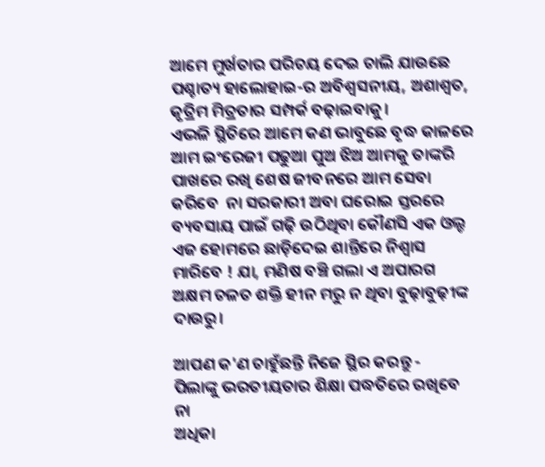ଆମେ ମୁର୍ଖତାର ପରିଚୟ ଦେଇ ଚାଲି ଯାଉଛେ ପଶ୍ଚାତ୍ୟ ହାଲୋହାଇ-ର ଅବିଶ୍ୱସନୀୟ, ଅଶାଶ୍ୱତ, କୃତ୍ରିମ ମିତ୍ରତାର ସମ୍ପର୍କ ବଢ଼ାଇବାକୁ।
ଏଭଳି ସ୍ଥିତିରେ ଆମେ କଣ ଭାବୁଛେ ବୃଦ୍ଧ କାଳରେ ଆମ ଇଂରେଜୀ ପଢୁଆ ପୁଅ ଝିଅ ଆମକୁ ତାଙ୍କରି ପାଖରେ ରଖି ଶେଷ ଜୀବନରେ ଆମ ସେବା କରିବେ  ନା ସରକାରୀ ଅବା ଘରୋଇ ସ୍ତରରେ ବ୍ୟବସାୟ ପାଇଁ ଗଢ଼ି ଉଠିଥିବା କୌଣସି ଏକ ଓଲ୍ଡ ଏଜ ହୋମରେ ଛାଡ଼ିଦେଇ ଶାନ୍ତିରେ ନିଶ୍ୱାସ ମାରିବେ ! ଯା, ମଣିଷ ବଞ୍ଚି ଗଲା ଏ ଅପାରଗ ଅକ୍ଷମ ଚଳତ ଶକ୍ତି ହୀନ ମରୁ ନ ଥିବା ବୁଢ଼ାବୁଢ଼ୀଙ୍କ ଦାଉରୁ।

ଆପଣ କ'ଣ ଚାହୁଁଛନ୍ତି ନିଜେ ସ୍ଥିର କରନ୍ତୁ -
ପିଲାଙ୍କୁ ଭରତୀୟତାର ଶିକ୍ଷା ପଦ୍ଧତିରେ ରଖିବେ
ନା
ଅଧିକା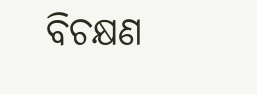ବିଚକ୍ଷଣ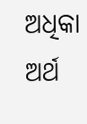ଅଧିକା ଅର୍ଥ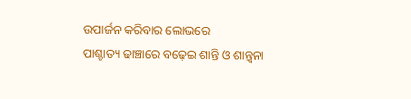ଉପାର୍ଜନ କରିବାର ଲୋଭରେ
ପାଶ୍ଚାତ୍ୟ ଢାଞ୍ଚାରେ ବଢ଼େଇ ଶାନ୍ତି ଓ ଶାନ୍ତ୍ୱନା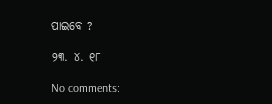ପାଇବେ ?

୨୩. ୪. ୧୮

No comments: